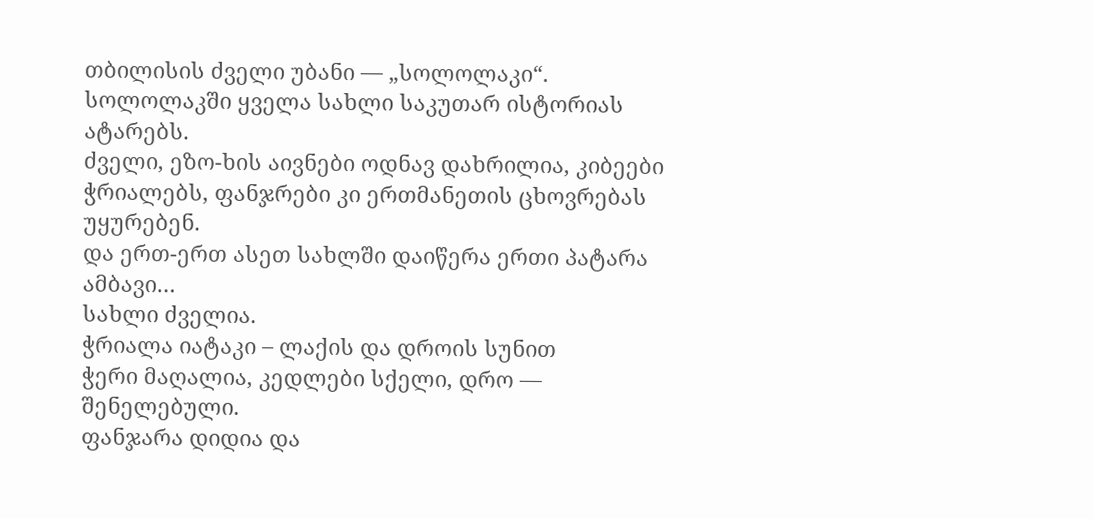თბილისის ძველი უბანი — „სოლოლაკი“.
სოლოლაკში ყველა სახლი საკუთარ ისტორიას ატარებს.
ძველი, ეზო-ხის აივნები ოდნავ დახრილია, კიბეები ჭრიალებს, ფანჯრები კი ერთმანეთის ცხოვრებას უყურებენ.
და ერთ-ერთ ასეთ სახლში დაიწერა ერთი პატარა ამბავი…
სახლი ძველია.
ჭრიალა იატაკი – ლაქის და დროის სუნით
ჭერი მაღალია, კედლები სქელი, დრო — შენელებული.
ფანჯარა დიდია და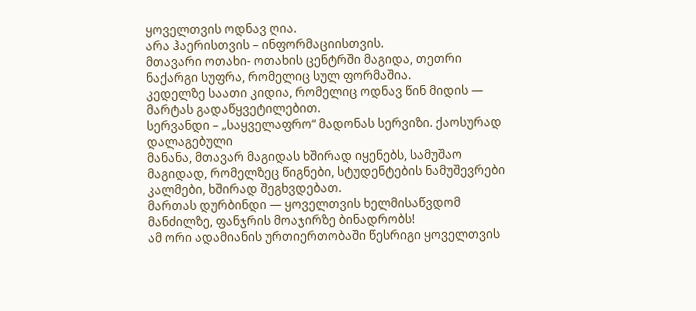ყოველთვის ოდნავ ღია.
არა ჰაერისთვის – ინფორმაციისთვის.
მთავარი ოთახი- ოთახის ცენტრში მაგიდა, თეთრი ნაქარგი სუფრა, რომელიც სულ ფორმაშია.
კედელზე საათი კიდია, რომელიც ოდნავ წინ მიდის —
მარტას გადაწყვეტილებით.
სერვანდი – „საყველაფრო“ მადონას სერვიზი. ქაოსურად დალაგებული
მანანა, მთავარ მაგიდას ხშირად იყენებს, სამუშაო მაგიდად, რომელზეც წიგნები, სტუდენტების ნამუშევრები კალმები, ხშირად შეგხვდებათ.
მართას დურბინდი — ყოველთვის ხელმისაწვდომ მანძილზე, ფანჯრის მოაჯირზე ბინადრობს!
ამ ორი ადამიანის ურთიერთობაში წესრიგი ყოველთვის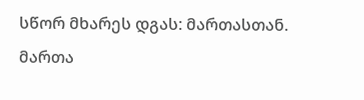სწორ მხარეს დგას: მართასთან.
მართა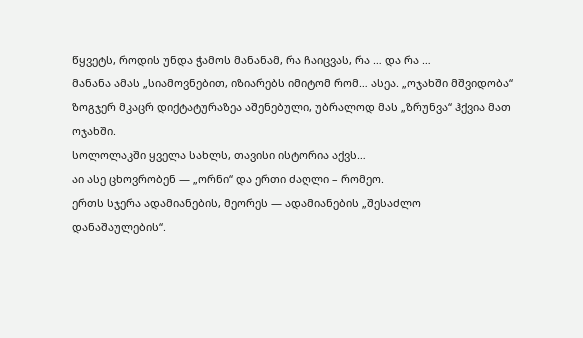წყვეტს, როდის უნდა ჭამოს მანანამ, რა ჩაიცვას, რა … და რა …
მანანა ამას „სიამოვნებით, იზიარებს იმიტომ რომ… ასეა. „ოჯახში მშვიდობა“ ზოგჯერ მკაცრ დიქტატურაზეა აშენებული, უბრალოდ მას „ზრუნვა“ ჰქვია მათ ოჯახში.
სოლოლაკში ყველა სახლს, თავისი ისტორია აქვს…
აი ასე ცხოვრობენ — „ორნი“ და ერთი ძაღლი – რომეო.
ერთს სჯერა ადამიანების, მეორეს — ადამიანების „შესაძლო დანაშაულების“.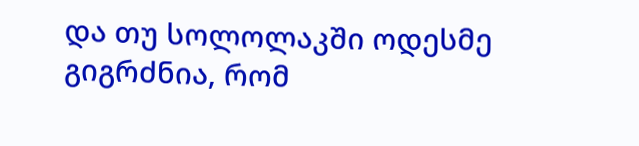და თუ სოლოლაკში ოდესმე გიგრძნია, რომ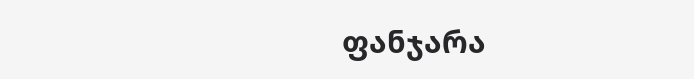ფანჯარა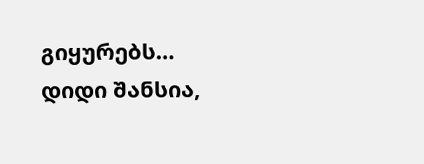გიყურებს… დიდი შანსია,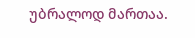უბრალოდ მართაა.